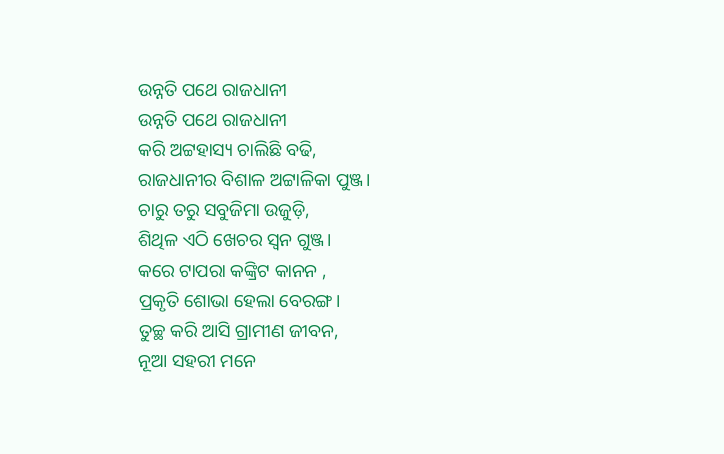ଉନ୍ନତି ପଥେ ରାଜଧାନୀ
ଉନ୍ନତି ପଥେ ରାଜଧାନୀ
କରି ଅଟ୍ଟହାସ୍ୟ ଚାଲିଛି ବଢି,
ରାଜଧାନୀର ବିଶାଳ ଅଟ୍ଟାଳିକା ପୁଞ୍ଜ।
ଚାରୁ ତରୁ ସବୁଜିମା ଉଜୁଡ଼ି,
ଶିଥିଳ ଏଠି ଖେଚର ସ୍ୱନ ଗୁଞ୍ଜ।
କରେ ଟାପରା କଙ୍କ୍ରିଟ କାନନ ,
ପ୍ରକୃତି ଶୋଭା ହେଲା ବେରଙ୍ଗ।
ତୁଚ୍ଛ କରି ଆସି ଗ୍ରାମୀଣ ଜୀବନ,
ନୂଆ ସହରୀ ମନେ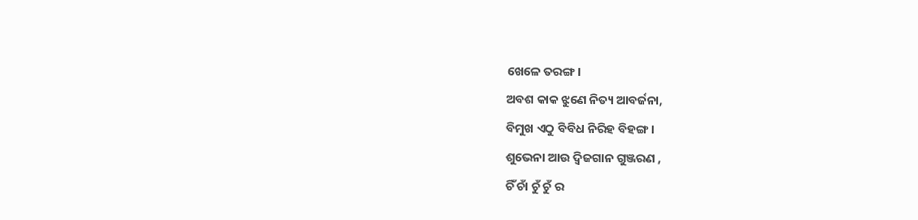ଖେଳେ ତରଙ୍ଗ।
ଅବଶ କାକ ଝୁଣେ ନିତ୍ୟ ଆବର୍ଜନା,
ବିମୁଖ ଏଠୁ ବିବିଧ ନିରିହ ବିହଙ୍ଗ ।
ଶୁଭେନା ଆଉ ଦ୍ଵିଜଗାନ ଗୁଞ୍ଜରଣ ,
ଚିଁ ଚାଁ ଚୁଁ ଚୁଁ ର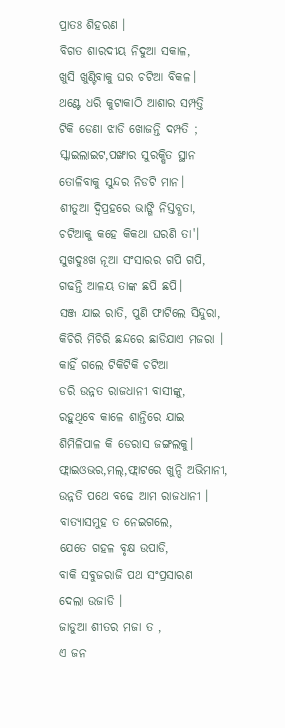ପ୍ରାତଃ ଶିହରଣ ।
ବିଗତ ଶାରଦୀୟ ନିଦୁଆ ସକାଳ,
ଖୁସି ଖୁଣ୍ଟିବାକୁ ଘର ଚଟିଆ ବିକଳ।
ଥଣ୍ଟେ ଧରି କୁଟାକାଠି ଆଶାର ସମ୍ପତ୍ତି
ଟିକି ଡେଣା ଝାଡି ଖୋଜନ୍ତି ଦମ୍ପତି ;
ସ୍କାଇଲାଇଟ,ପଙ୍ଖାର ସୁରକ୍ଷିତ ସ୍ଥାନ
ତୋଳିବାକୁ ସୁନ୍ଦର ନିଡଟି ମାନ।
ଶୀତୁଆ ଦ୍ଵିପ୍ରହରେ ଭାଙ୍ଗି ନିସ୍ତବ୍ଧତା,
ଚଟିଆକୁ କହେ କିକଥା ଘରଣି ତା'।
ସୁଖଦୁଃଖ ନୂଆ ସଂସାରର ଗପି ଗପି,
ଗଢନ୍ତି ଆଳୟ ତାଙ୍କ ଛପି ଛପି।
ସଞ୍ଜ ଯାଇ ରାତି, ପୁଣି ଫାଟିଲେ ସିନ୍ଦୁରା,
କିଚିରି ମିଚିରି ଛନ୍ଦରେ ଛାଡିଯାଏ ମଜରା ।
କାହିଁ ଗଲେ ଟିକିଟିକି ଚଟିଆ
ଡରି ଉନ୍ନତ ରାଜଧାନୀ ବାସୀଙ୍କୁ,
ରହୁଥିବେ କାଳେ ଶାନ୍ତିରେ ଯାଇ
ଶିମିଳିପାଳ କି ଡେରାସ ଜଙ୍ଗଲକୁ।
ଫ୍ଲାଇଓଭର,ମଲ୍,ଫ୍ଲାଟରେ ଖୁନ୍ଦି ଅଭିମାନୀ,
ଉନ୍ନତି ପଥେ ବଢେ ଆମ ରାଜଧାନୀ ।
ବାତ୍ୟାସମୁହ ତ ନେଇଗଲେ,
ଯେତେ ଗହଳ ବୃକ୍ଷ ଉପାଡି,
ବାକି ସବୁଜରାଜି ପଥ ସଂପ୍ରସାରଣ
ଦେଲା ଉଜାଡି ।
ଜାଡୁଆ ଶୀତର ମଜା ତ ,
ଏ ଜନ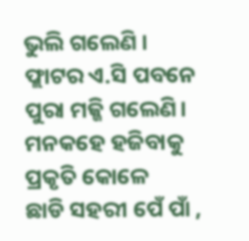ଭୁଲି ଗଲେଣି ।
ଫ୍ଲାଟର ଏ.ସି ପବନେ
ପୁରା ମଜ୍ଜି ଗଲେଣି।
ମନକହେ ହଜିବାକୁ ପ୍ରକୃତି କୋଳେ
ଛାଡି ସହରୀ ପେଁ ପାଁ ,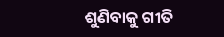ଶୁଣିବାକୁ ଗୀତି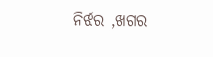ନିର୍ଝର ,ଖଗର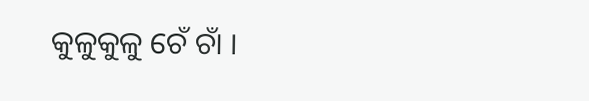କୁଳୁକୁଳୁ ଚେଁ ଚାଁ ।